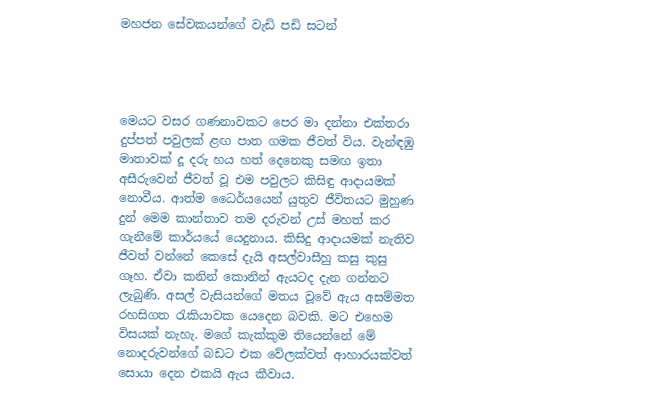මහජන සේවකයන්ගේ වැඩි පඩි සටන්




මෙයට වසර ගණනාවකට පෙර මා දන්නා එක්තරා දුප්පත් පවුලක් ළඟ පාත ගමක ජීවත් විය. වැන්ඳඹු මාතාවක් දූ දරු හය හත් දෙනෙකු සමඟ ඉතා අසීරුවෙන් ජීවත් වූ එම පවුලට කිසිඳු ආදායමක් නොවීය. ආත්ම ධෛර්යයෙන් යුතුව ජීවිතයට මුහුණ දුන් මෙම කාන්තාව තම දරුවන් උස් මහත් කර ගැනීමේ කාර්යයේ යෙදුනාය. කිසිදු ආදායමක් නැතිව ජීවත් වන්නේ කෙසේ දැයි අසල්වාසීහු කසු කුසු ගෑහ. ඒවා කනින් කොනින් ඇයටද දැන ගන්නට ලැබුණි. අසල් වැසියන්ගේ මතය වූවේ ඇය අසම්මත රහසිගත රැකියාවක යෙදෙන බවකි. මට එහෙම විසයක් නැහැ. මගේ කැක්කුම තියෙන්නේ මේ නොදරුවන්ගේ බඩට එක වේලක්වත් ආහාරයක්වත් සොයා දෙන එකයි ඇය කීවාය.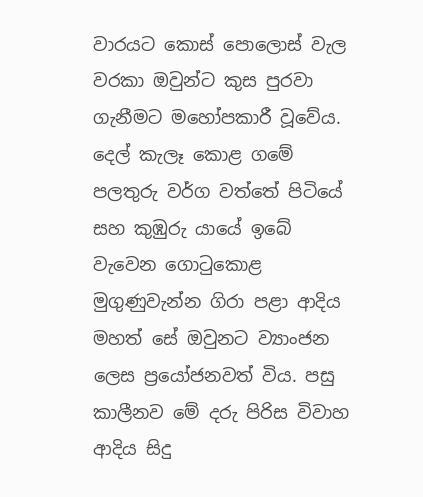වාරයට කොස් පොලොස් වැල වරකා ඔවුන්ට කුස පුරවා ගැනීමට මහෝපකාරී වූවේය. දෙල් කැලෑ කොළ ගමේ පලතුරු වර්ග වත්තේ පිටියේ සහ කුඹුරු යායේ ඉබේ වැවෙන ගොටුකොළ මුගුණුවැන්න ගිරා පළා ආදිය මහත් සේ ඔවුනට ව්‍යාංජන ලෙස ප්‍රයෝජනවත් විය. පසු කාලීනව මේ දරු පිරිස විවාහ ආදිය සිදු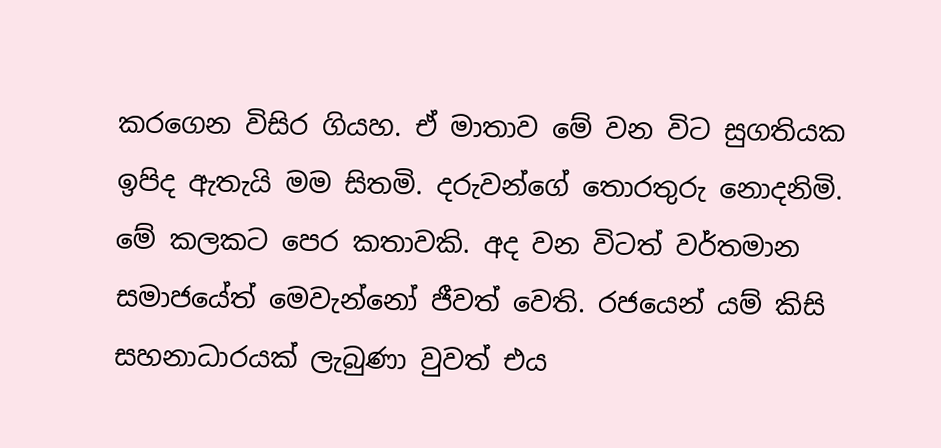කරගෙන විසිර ගියහ. ඒ මාතාව මේ වන විට සුගතියක ඉපිද ඇතැයි මම සිතමි. දරුවන්ගේ තොරතුරු නොදනිමි.
මේ කලකට පෙර කතාවකි. අද වන විටත් වර්තමාන සමාජයේත් මෙවැන්නෝ ජීවත් වෙති. රජයෙන් යම් කිසි සහනාධාරයක් ලැබුණා වුවත් එය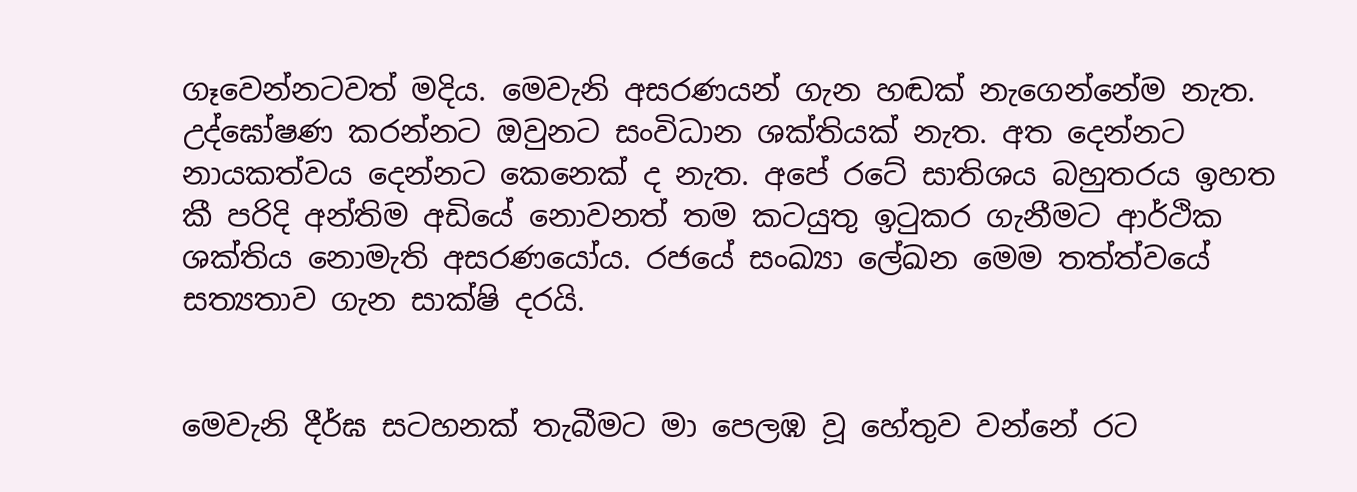ගෑවෙන්නටවත් මදිය. මෙවැනි අසරණයන් ගැන හඬක් නැගෙන්නේම නැත. උද්ඝෝෂණ කරන්නට ඔවුනට සංවිධාන ශක්තියක් නැත. අත දෙන්නට නායකත්වය දෙන්නට කෙනෙක් ද නැත. අපේ රටේ සාතිශය බහුතරය ඉහත කී පරිදි අන්තිම අඩියේ නොවනත් තම කටයුතු ඉටුකර ගැනීමට ආර්ථික ශක්තිය නොමැති අසරණයෝය. රජයේ සංඛ්‍යා ලේඛන මෙම තත්ත්වයේ සත්‍යතාව ගැන සාක්ෂි දරයි.


මෙවැනි දීර්ඝ සටහනක් තැබීමට මා පෙලඹ වූ හේතුව වන්නේ රට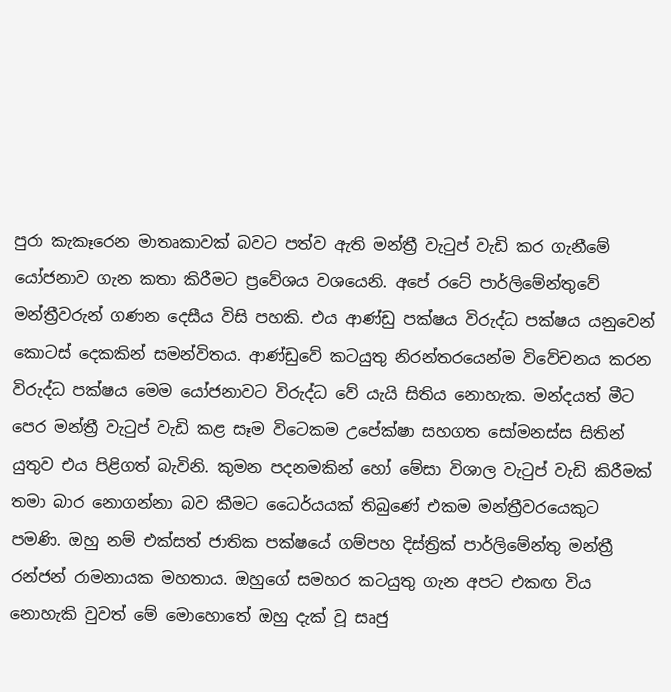පුරා කැකෑරෙන මාතෘකාවක් බවට පත්ව ඇති මන්ත්‍රී වැටුප් වැඩි කර ගැනීමේ යෝජනාව ගැන කතා කිරීමට ප්‍රවේශය වශයෙනි. අපේ රටේ පාර්ලිමේන්තුවේ මන්ත්‍රීවරුන් ගණන දෙසීය විසි පහකි. එය ආණ්ඩු පක්ෂය විරුද්ධ පක්ෂය යනුවෙන් කොටස් දෙකකින් සමන්විතය. ආණ්ඩුවේ කටයුතු නිරන්තරයෙන්ම විවේචනය කරන විරුද්ධ පක්ෂය මෙම යෝජනාවට විරුද්ධ වේ යැයි සිතිය නොහැක. මන්දයත් මීට පෙර මන්ත්‍රී වැටුප් වැඩි කළ සෑම විටෙකම උපේක්ෂා සහගත සෝමනස්ස සිතින් යුතුව එය පිළිගත් බැවිනි. කුමන පදනමකින් හෝ මේසා විශාල වැටුප් වැඩි කිරීමක් තමා බාර නොගන්නා බව කීමට ධෛර්යයක් තිබුණේ එකම මන්ත්‍රීවරයෙකුට පමණි. ඔහු නම් එක්සත් ජාතික පක්ෂයේ ගම්පහ දිස්ත්‍රික් පාර්ලිමේන්තු මන්ත්‍රී රන්ජන් රාමනායක මහතාය. ඔහුගේ සමහර කටයුතු ගැන අපට එකඟ විය නොහැකි වුවත් මේ මොහොතේ ඔහු දැක් වූ සෘජු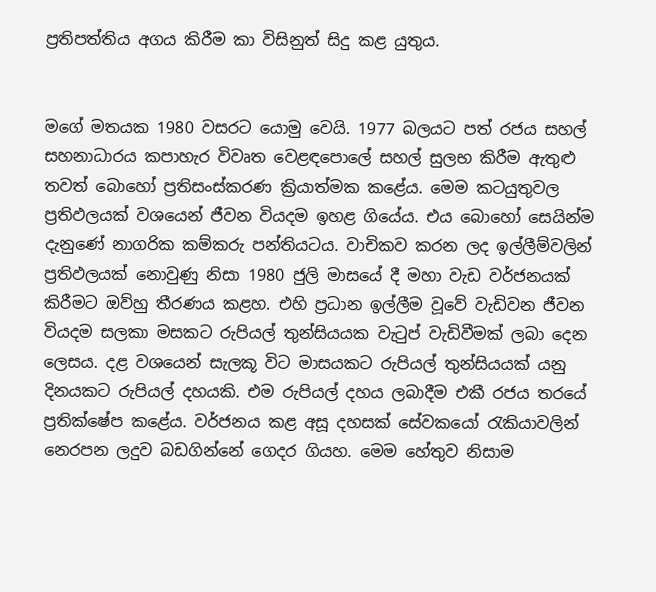ප්‍රතිපත්තිය අගය කිරීම කා විසිනුත් සිදු කළ යුතුය.


මගේ මතයක 1980 වසරට යොමු වෙයි. 1977 බලයට පත් රජය සහල් සහනාධාරය කපාහැර විවෘත වෙළඳපොලේ සහල් සුලභ කිරීම ඇතුළු තවත් බොහෝ ප්‍රතිසංස්කරණ ක්‍රියාත්මක කළේය. මෙම කටයුතුවල ප්‍රතිඵලයක් වශයෙන් ජීවන වියදම ඉහළ ගියේය. එය බොහෝ සෙයින්ම දැනුණේ නාගරික කම්කරු පන්තියටය. වාචිකව කරන ලද ඉල්ලීම්වලින් ප්‍රතිඵලයක් නොවුණු නිසා 1980 ජුලි මාසයේ දී මහා වැඩ වර්ජනයක් කිරීමට ඔව්හු තීරණය කළහ. එහි ප්‍රධාන ඉල්ලීම වූවේ වැඩිවන ජීවන වියදම සලකා මසකට රුපියල් තුන්සියයක වැටුප් වැඩිවීමක් ලබා දෙන ලෙසය. දළ වශයෙන් සැලකූ විට මාසයකට රුපියල් තුන්සියයක් යනු දිනයකට රුපියල් දහයකි. එම රුපියල් දහය ලබාදීම එකී රජය තරයේ ප්‍රතික්ෂේප කළේය. වර්ජනය කළ අසූ දහසක් සේවකයෝ රැකියාවලින් නෙරපන ලදුව බඩගින්නේ ගෙදර ගියහ. මෙම හේතුව නිසාම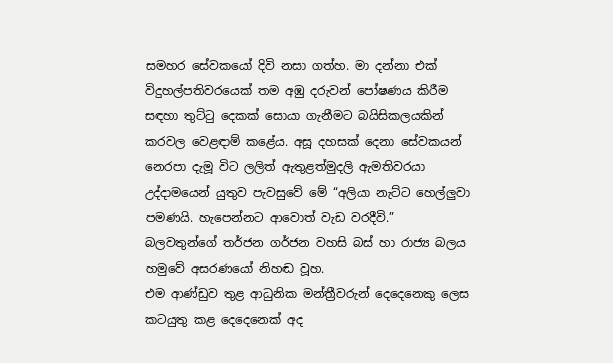සමහර සේවකයෝ දිවි නසා ගත්හ. මා දන්නා එක් විදුහල්පතිවරයෙක් තම අඹු දරුවන් පෝෂණය කිරීම සඳහා තුට්ටු දෙකක් සොයා ගැනීමට බයිසිකලයකින් කරවල වෙළඳාම් කළේය. අසූ දහසක් දෙනා සේවකයන් නෙරපා දැමූ විට ලලිත් ඇතුළත්මුදලි ඇමතිවරයා උද්දාමයෙන් යුතුව පැවසුවේ මේ “අලියා නැට්ට හෙල්ලුවා පමණයි. හැපෙන්නට ආවොත් වැඩ වරදීවි.” බලවතුන්ගේ තර්ජන ගර්ජන වහසි බස් හා රාජ්‍ය බලය හමුවේ අසරණයෝ නිහඬ වූහ.
එම ආණ්ඩුව තුළ ආධුනික මන්ත්‍රීවරුන් දෙදෙනෙකු ලෙස කටයුතු කළ දෙදෙනෙක් අද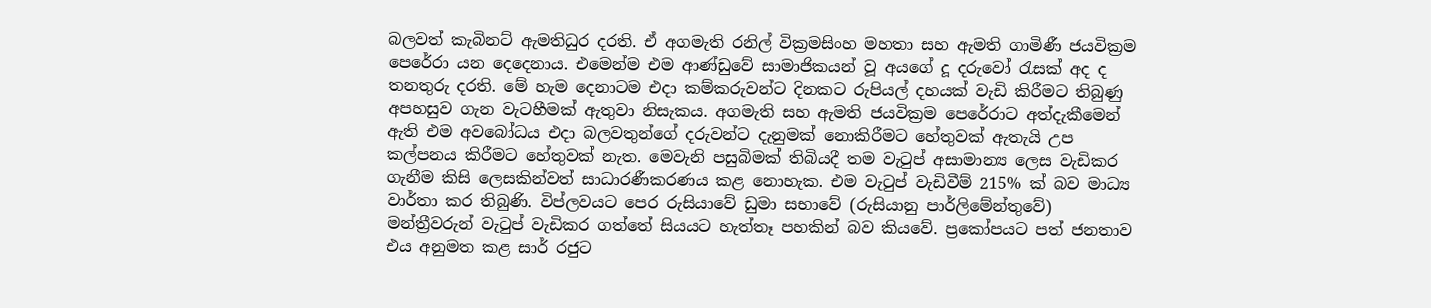බලවත් කැබිනට් ඇමතිධුර දරති. ඒ අගමැති රනිල් වික්‍රමසිංහ මහතා සහ ඇමති ගාමිණී ජයවික්‍රම පෙරේරා යන දෙදෙනාය. එමෙන්ම එම ආණ්ඩුවේ සාමාජිකයන් වූ අයගේ දූ දරුවෝ රැසක් අද ද තනතුරු දරති. මේ හැම දෙනාටම එදා කම්කරුවන්ට දිනකට රුපියල් දහයක් වැඩි කිරීමට තිබුණු අපහසුව ගැන වැටහීමක් ඇතුවා නිසැකය. අගමැති සහ ඇමති ජයවික්‍රම පෙරේරාට අත්දැකීමෙන් ඇති එම අවබෝධය එදා බලවතුන්ගේ දරුවන්ට දැනුමක් නොකිරීමට හේතුවක් ඇතැයි උප කල්පනය කිරීමට හේතුවක් නැත. මෙවැනි පසුබිමක් තිබියදී තම වැටුප් අසාමාන්‍ය ලෙස වැඩිකර ගැනීම කිසි ලෙසකින්වත් සාධාරණීකරණය කළ නොහැක. එම වැටුප් වැඩිවීම් 215% ක් බව මාධ්‍ය වාර්තා කර තිබුණි. විප්ලවයට පෙර රුසියාවේ ඩුමා සභාවේ (රුසියානු පාර්ලිමේන්තුවේ) මන්ත්‍රීවරුන් වැටුප් වැඩිකර ගත්තේ සියයට හැත්තෑ පහකින් බව කියවේ. ප්‍රකෝපයට පත් ජනතාව එය අනුමත කළ සාර් රජුට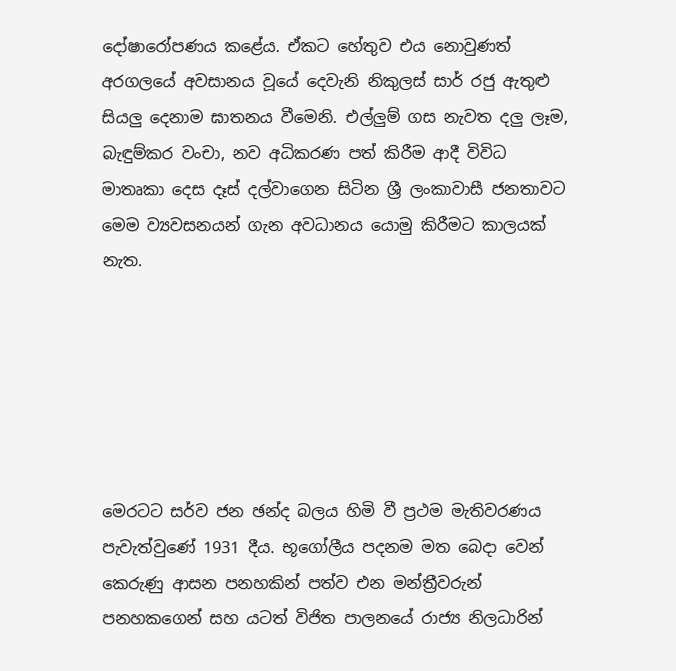දෝෂාරෝපණය කළේය. ඒකට හේතුව එය නොවුණත් අරගලයේ අවසානය වූයේ දෙවැනි නිකුලස් සාර් රජු ඇතුළු සියලු දෙනාම ඝාතනය වීමෙනි. එල්ලුම් ගස නැවත දලු ලෑම, බැඳුම්කර වංචා, නව අධිකරණ පත් කිරීම ආදී විවිධ මාතෘකා දෙස දෑස් දල්වාගෙන සිටින ශ්‍රී ලංකාවාසී ජනතාවට මෙම ව්‍යවසනයන් ගැන අවධානය යොමු කිරීමට කාලයක් නැත.






මෙරටට සර්ව ජන ඡන්ද බලය හිමි වී ප්‍රථම මැතිවරණය පැවැත්වුණේ 1931 දීය. භූගෝලීය පදනම මත බෙදා වෙන් කෙරුණු ආසන පනහකින් පත්ව එන මන්ත්‍රීවරුන් පනහකගෙන් සහ යටත් විජිත පාලනයේ රාජ්‍ය නිලධාරින්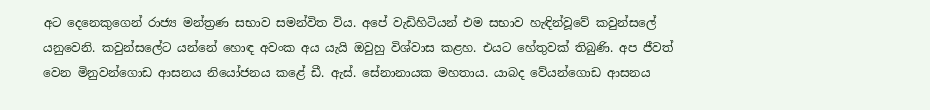අට දෙනෙකුගෙන් රාජ්‍ය මන්ත්‍රණ සභාව සමන්විත විය. අපේ වැඩිහිටියන් එම සභාව හැඳින්වූවේ කවුන්සලේ යනුවෙනි. කවුන්සලේට යන්නේ හොඳ අවංක අය යැයි ඔවුහු විශ්වාස කළහ. එයට හේතුවක් තිබුණි. අප ජීවත් වෙන මිනුවන්ගොඩ ආසනය නියෝජනය කළේ ඩී. ඇස්. සේනානායක මහතාය. යාබද වේයන්ගොඩ ආසනය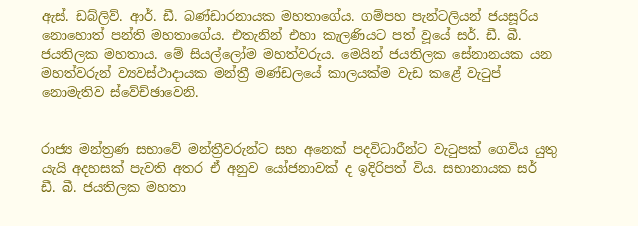ඇස්. ඩබ්ලිව්. ආර්. ඩී. බණ්ඩාරනායක මහතාගේය. ගම්පහ පැන්ටලියන් ජයසූරිය නොහොත් පන්ති මහතාගේය. එතැනින් එහා කැලණියට පත් වූයේ සර්. ඩී. බී. ජයතිලක මහතාය. මේ සියල්ලෝම මහත්වරුය. මෙයින් ජයතිලක සේනානයක යන මහත්වරුන් ව්‍යවස්ථාදායක මන්ත්‍රී මණ්ඩලයේ කාලයක්ම වැඩ කළේ වැටුප් නොමැතිව ස්වේච්ඡාවෙනි.


රාජ්‍ය මන්ත්‍රණ සභාවේ මන්ත්‍රීවරුන්ට සහ අනෙක් පදවිධාරීන්ට වැටුපක් ගෙවිය යුතු යැයි අදහසක් පැවති අතර ඒ අනුව යෝජනාවක් ද ඉදිරිපත් විය. සභානායක සර් ඩී. බී. ජයතිලක මහතා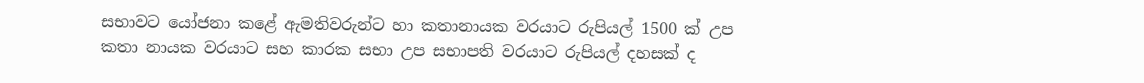සභාවට යෝජනා කළේ ඇමතිවරුන්ට හා කතානායක වරයාට රුපියල් 1500 ක් උප කතා නායක වරයාට සහ කාරක සභා උප සභාපති වරයාට රුපියල් දහසක් ද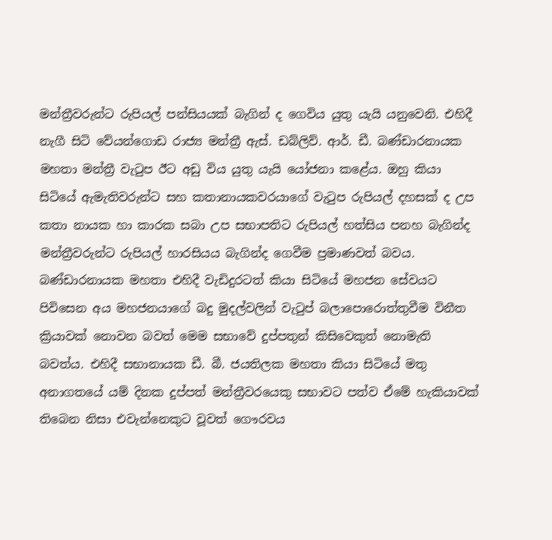මන්ත්‍රීවරුන්ට රුපියල් පන්සියයක් බැගින් ද ගෙවිය යුතු යැයි යනුවෙනි. එහිදී නැගී සිටි වේයන්ගොඩ රාජ්‍ය මන්ත්‍රී ඇස්. ඩබ්ලිව්. ආර්. ඩී. බණ්ඩාරනායක මහතා මන්ත්‍රී වැටුප ඊට අඩු විය යුතු යැයි යෝජනා කළේය. ඔහු කියා සිටියේ ඇමැතිවරුන්ට සහ කතානායකවරයාගේ වැටුප රුපියල් දහසක් ද උප කතා නායක හා කාරක සබා උප සභාපතිට රුපියල් හත්සිය පනහ බැගින්ද මන්ත්‍රීවරුන්ට රුපියල් හාරසියය බැගින්ද ගෙවීම ප්‍රමාණවත් බවය. බණ්ඩාරනායක මහතා එහිදී වැඩිදුරටත් කියා සිටියේ මහජන සේවයට පිවිසෙන අය මහජනයාගේ බදු මුදල්වලින් වැටුප් බලාපොරොත්තුවීම විනීත ක්‍රියාවක් නොවන බවත් මෙම සභාවේ දුප්පතුන් කිසිවෙකුත් නොමැති බවත්ය. එහිදී සභානායක ඩී. බී. ජයතිලක මහතා කියා සිටියේ මතු අනාගතයේ යම් දිනක දුප්පත් මන්ත්‍රීවරයෙකු සභාවට පත්ව ඒමේ හැකියාවක් තිබෙන නිසා එවැන්නෙකුට වූවත් ගෞරවය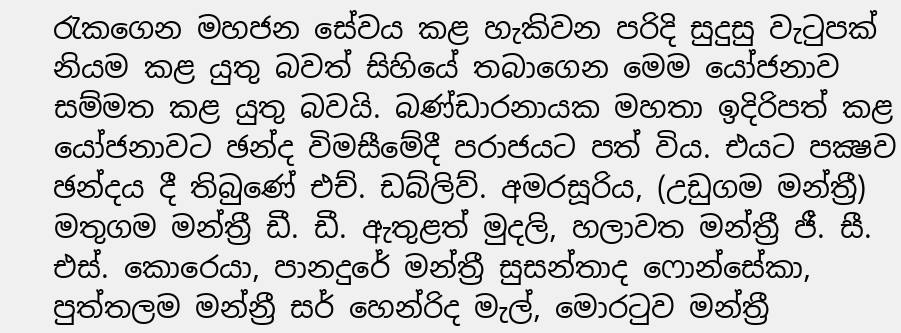රැකගෙන මහජන සේවය කළ හැකිවන පරිදි සුදුසු වැටුපක් නියම කළ යුතු බවත් සිහියේ තබාගෙන මෙම යෝජනාව සම්මත කළ යුතු බවයි. බණ්ඩාරනායක මහතා ඉදිරිපත් කළ යෝජනාවට ඡන්ද විමසීමේදී පරාජයට පත් විය. එයට පක්‍ෂව ඡන්දය දී තිබුණේ එච්. ඩබ්ලිව්. අමරසූරිය, (උඩුගම මන්ත්‍රී) මතුගම මන්ත්‍රී ඩී. ඩී. ඇතුළත් මුදලි, හලාවත මන්ත්‍රී ජී. සී. එස්. කොරෙයා, පානදුරේ මන්ත්‍රී සුසන්තාද ෆොන්සේකා, පුත්තලම මන්න්‍රී සර් හෙන්රිද මැල්, මොරටුව මන්ත්‍රී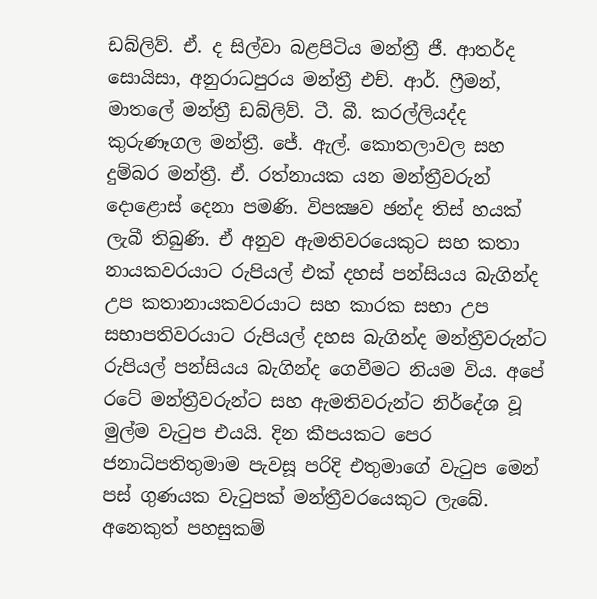ඩබ්ලිව්. ඒ. ද සිල්වා බළපිටිය මන්ත්‍රී ජී. ආතර්ද සොයිසා, අනුරාධපුරය මන්ත්‍රී එච්. ආර්. ෆ්‍රීමන්, මාතලේ මන්ත්‍රී ඩබ්ලිව්. ටී. බී. කරල්ලියද්ද කුරුණෑගල මන්ත්‍රී. ජේ. ඇල්. කොතලාවල සහ දුම්බර මන්ත්‍රී. ඒ. රත්නායක යන මන්ත්‍රීවරුන් දොළොස් දෙනා පමණි. විපක්‍ෂව ඡන්ද තිස් හයක් ලැබී තිබුණි. ඒ අනුව ඇමතිවරයෙකුට සහ කතා නායකවරයාට රුපියල් එක් දහස් පන්සියය බැගින්ද උප කතානායකවරයාට සහ කාරක සභා උප සභාපතිවරයාට රුපියල් දහස බැගින්ද මන්ත්‍රීවරුන්ට රුපියල් පන්සියය බැගින්ද ගෙවීමට නියම විය. අපේ රටේ මන්ත්‍රීවරුන්ට සහ ඇමතිවරුන්ට නිර්දේශ වූ මුල්ම වැටුප එයයි. දින කීපයකට පෙර ජනාධිපතිතුමාම පැවසූ පරිදි එතුමාගේ වැටුප මෙන් පස් ගුණයක වැටුපක් මන්ත්‍රීවරයෙකුට ලැබේ. අනෙකුත් පහසුකම්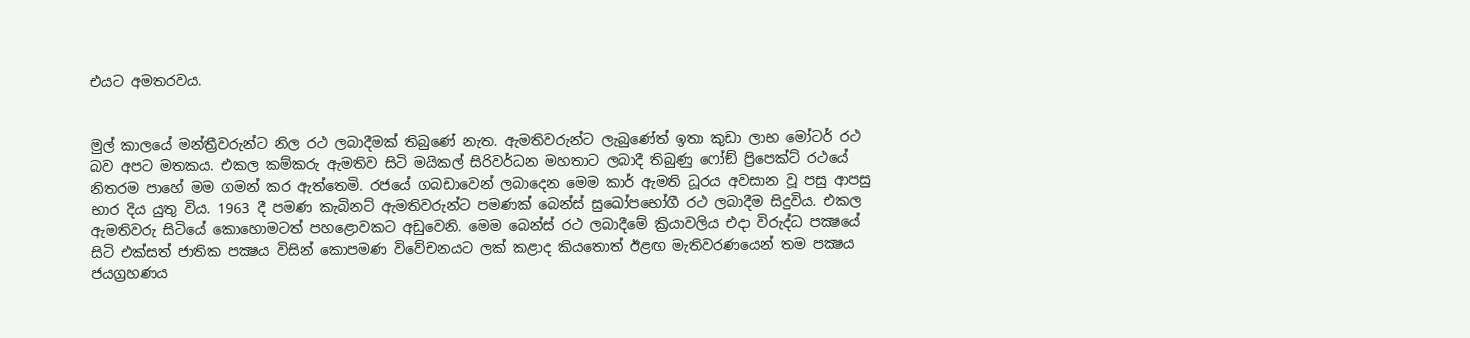එයට අමතරවය.


මුල් කාලයේ මන්ත්‍රීවරුන්ට නිල රථ ලබාදීමක් තිබුණේ නැත. ඇමතිවරුන්ට ලැබුණේත් ඉතා කුඩා ලාභ මෝටර් රථ බව අපට මතකය. එකල කම්කරු ඇමතිව සිටි මයිකල් සිරිවර්ධන මහතාට ලබාදී තිබුණු ෆෝඞ් ප්‍රිපෙක්ට් රථයේ නිතරම පාහේ මම ගමන් කර ඇත්තෙමි. රජයේ ගබඩාවෙන් ලබාදෙන මෙම කාර් ඇමති ධූරය අවසාන වූ පසු ආපසු භාර දිය යුතු විය. 1963 දී පමණ කැබිනට් ඇමතිවරුන්ට පමණක් බෙන්ස් සුඛෝපභෝගී රථ ලබාදීම සිදුවිය. එකල ඇමතිවරු සිටියේ කොහොමටත් පහළොවකට අඩුවෙනි. මෙම බෙන්ස් රථ ලබාදීමේ ක්‍රියාවලිය එදා විරුද්ධ පක්‍ෂයේ සිටි එක්සත් ජාතික පක්‍ෂය විසින් කොපමණ විවේචනයට ලක් කළාද කියතොත් ඊළඟ මැතිවරණයෙන් තම පක්‍ෂය ජයග්‍රහණය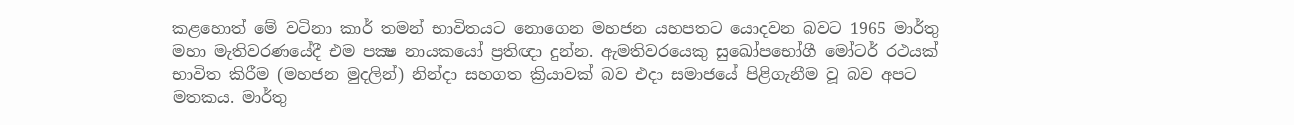කළහොත් මේ වටිනා කාර් තමන් භාවිතයට නොගෙන මහජන යහපතට යොදවන බවට 1965 මාර්තු මහා මැතිවරණයේදී එම පක්‍ෂ නායකයෝ ප්‍රතිඥා දුන්න. ඇමතිවරයෙකු සුඛෝපභෝගී මෝටර් රථයක් භාවිත කිරීම (මහජන මුදලින්) නින්දා සහගත ක්‍රියාවක් බව එදා සමාජයේ පිළිගැනීම වූ බව අපට මතකය. මාර්තු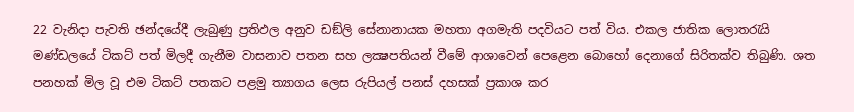22 වැනිදා පැවති ඡන්දයේදී ලැබුණු ප්‍රතිඵල අනුව ඩඞ්ලි සේනානායක මහතා අගමැති පදවියට පත් විය. එකල ජාතික ලොතරැයි මණ්ඩලයේ ටිකට් පත් මිලදී ගැනීම වාසනාව පතන සහ ලක්‍ෂපතියන් වීමේ ආශාවෙන් පෙළෙන බොහෝ දෙනාගේ සිරිතක්ව තිබුණි. ශත පනහක් මිල වූ එම ටිකට් පතකට පළමු ත්‍යාගය ලෙස රුපියල් පනස් දහසක් ප්‍රකාශ කර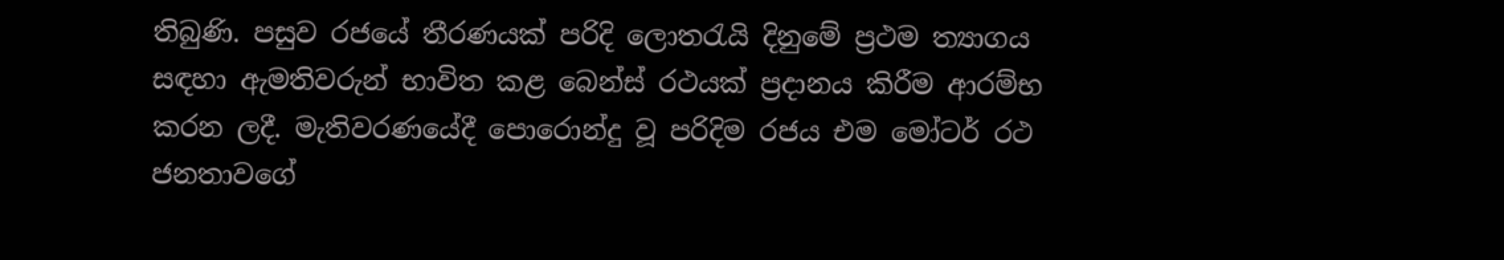තිබුණි. පසුව රජයේ තීරණයක් පරිදි ලොතරැයි දිනුමේ ප්‍රථම ත්‍යාගය සඳහා ඇමතිවරුන් භාවිත කළ බෙන්ස් රථයක් ප්‍රදානය කිරීම ආරම්භ කරන ලදී. මැතිවරණයේදී පොරොන්දු වූ පරිදිම රජය එම මෝටර් රථ ජනතාවගේ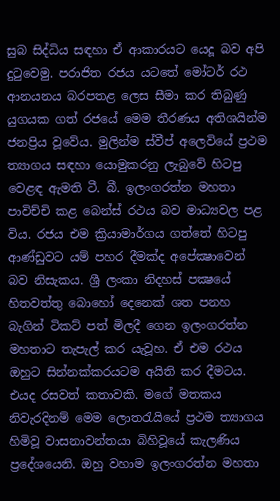සුබ සිද්ධිය සඳහා ඒ ආකාරයට යෙදූ බව අපි දුටුවෙමු. පරාජිත රජය යටතේ මෝටර් රථ ආනයනය බරපතළ ලෙස සීමා කර තිබුණු යුගයක ගත් රජයේ මෙම තීරණය අතිශයින්ම ජනප්‍රිය වූවේය. මුලින්ම ස්වීප් අලෙවියේ ප්‍රථම ත්‍යාගය සඳහා යොමුකරනු ලැබුවේ හිටපු වෙළඳ ඇමති ටී. බී. ඉලංගරත්න මහතා පාවිච්චි කළ බෙන්ස් රථය බව මාධ්‍යවල පළ විය. රජය එම ක්‍රියාමාර්ගය ගත්තේ හිටපු ආණ්ඩුවට යම් පහර දීමක්ද අපේක්‍ෂාවෙන් බව නිසැකය. ශ්‍රී ලංකා නිදහස් පක්‍ෂයේ හිතවත්තු බොහෝ දෙනෙක් ශත පනහ බැගින් ටිකට් පත් මිලදී ගෙන ඉලංගරත්න මහතාට තැපැල් කර යැවූහ. ඒ එම රථය ඔහුට සින්නක්කරයටම අයිති කර දීමටය. එයද රසවත් කතාවකි. මගේ මතකය නිවැරදිනම් මෙම ලොතරැයියේ ප්‍රථම ත්‍යාගය හිමිවූ වාසනාවන්තයා බිහිවූයේ කැලණිය ප්‍රදේශයෙනි. ඔහු වහාම ඉලංගරත්න මහතා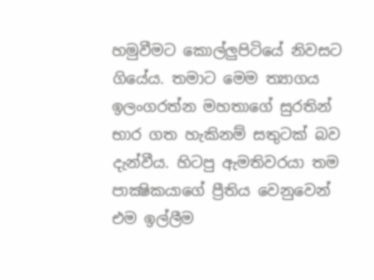හමුවීමට කොල්ලුපිටියේ නිවසට ගියේය. තමාට මෙම ත්‍යාගය ඉලංගරත්න මහතාගේ සුරතින් භාර ගත හැකිනම් සතුටක් බව දැන්වීය. හිටපු ඇමතිවරයා තම පාක්‍ෂිකයාගේ ප්‍රීතිය වෙනුවෙන් එම ඉල්ලීම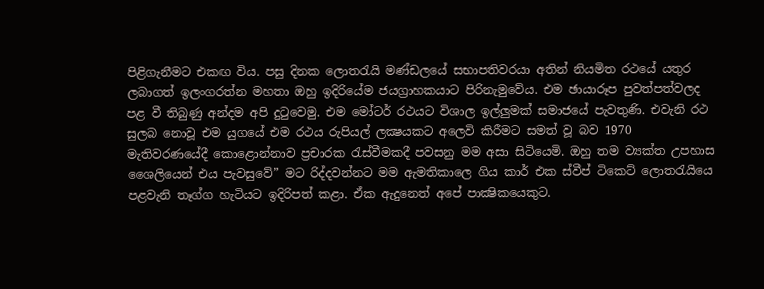පිළිගැනීමට එකඟ විය. පසු දිනක ලොතරැයි මණ්ඩලයේ සභාපතිවරයා අතින් නියමිත රථයේ යතුර ලබාගත් ඉලංගරත්න මහතා ඔහු ඉදිරියේම ජයග්‍රාහකයාට පිරිනැමුවේය. එම ඡායාරූප පුවත්පත්වලද පළ වී තිබුණු අන්දම අපි දුටුවෙමු. එම මෝටර් රථයට විශාල ඉල්ලුමක් සමාජයේ පැවතුණි. එවැනි රථ සුලබ නොවූ එම යුගයේ එම රථය රුපියල් ලක්‍ෂයකට අලෙවි කිරීමට සමත් වූ බව 1970 මැතිවරණයේදී කොළොන්නාව ප්‍රචාරක රැස්වීමකදී පවසනු මම අසා සිටියෙමි. ඔහු තම ව්‍යක්ත උපහාස ශෛලියෙන් එය පැවසුවේ” මට රිද්දවන්නට මම ඇමතිකාලෙ ගිය කාර් එක ස්වීප් ටිකෙට් ලොතරැයියෙ පළවැනි තෑග්ග හැටියට ඉදිරිපත් කළා. ඒක ඇදුනෙත් අපේ පාක්‍ෂිකයෙකුට.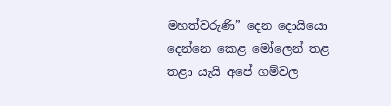මහත්වරුණි” දෙන දොයියො දෙන්නෙ කෙළ මෝලෙන් තළ තළා යැයි අපේ ගම්වල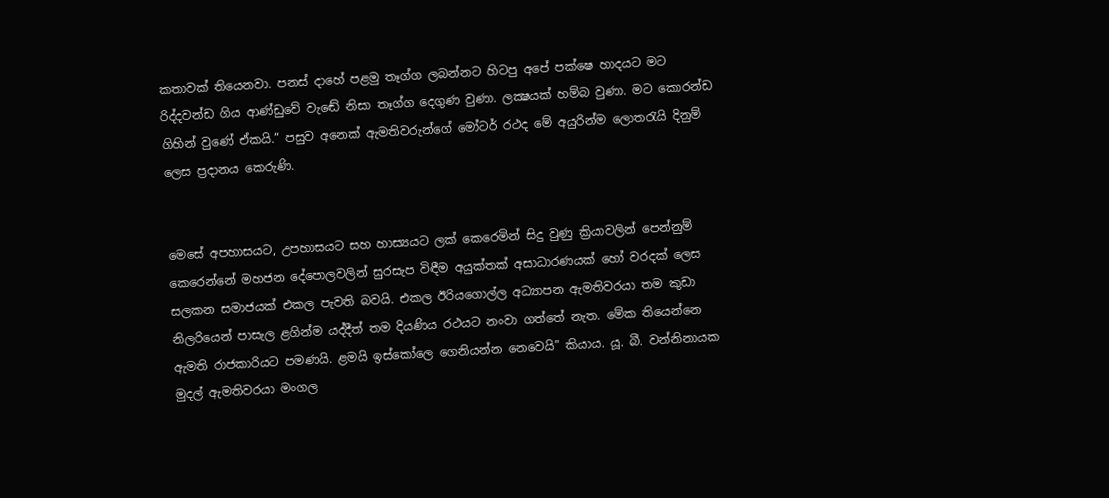කතාවක් තියෙනවා. පනස් දාහේ පළමු තෑග්ග ලබන්නට හිටපු අපේ පක්ෂෙ හාදයට මට රිද්දවන්ඩ ගිය ආණ්ඩුවේ වැඬේ නිසා තෑග්ග දෙගුණ වුණා. ලක්‍ෂයක් හම්බ වුණා. මට කොරන්ඩ ගිහින් වුණේ ඒකයි.” පසුව අනෙක් ඇමතිවරුන්ගේ මෝටර් රථද මේ අයුරින්ම ලොතරැයි දිනුම් ලෙස ප්‍රදානය කෙරුණි.


මෙසේ අපහාසයට, උපහාසයට සහ හාස්‍යයට ලක් කෙරෙමින් සිදු වුණු ක්‍රියාවලින් පෙන්නුම් කෙරෙන්නේ මහජන දේපොලවලින් සුරසැප විඳීම අයුක්තක් අසාධාරණයක් හෝ වරදක් ලෙස සලකන සමාජයක් එකල පැවති බවයි. එකල ඊරියගොල්ල අධ්‍යාපන ඇමතිවරයා තම කුඩා නිලරියෙන් පාසැල ළගින්ම යද්දීත් තම දියණිය රථයට නංවා ගත්තේ නැත. මේක තියෙන්නෙ ඇමති රාජකාරියට පමණයි. ළමයි ඉස්කෝලෙ ගෙනියන්න නෙවෙයි” කියාය. යූ. බී. වන්නිනායක මුදල් ඇමතිවරයා මංගල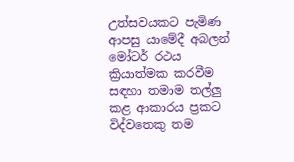උත්සවයකට පැමිණ ආපසු යාමේදී අබලන් මෝටර් රථය ක්‍රියාත්මක කරවීම සඳහා තමාම තල්ලු කළ ආකාරය ප්‍රකට විද්වතෙකු තම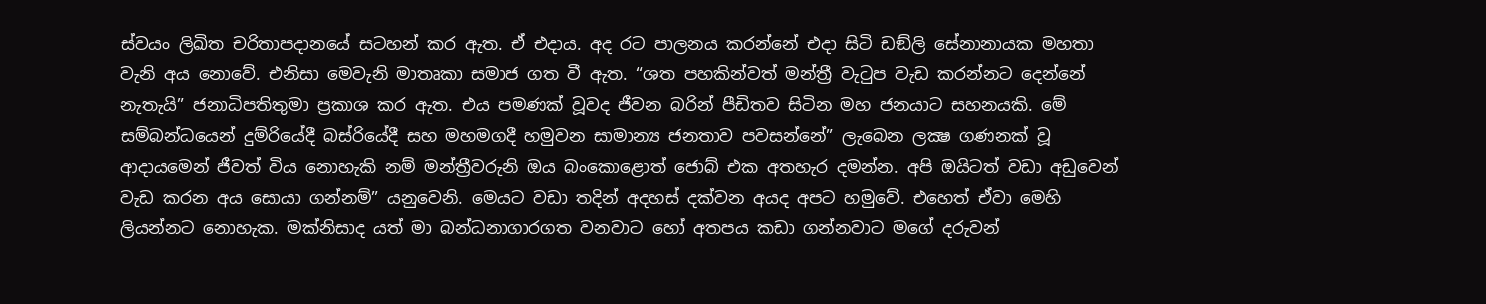ස්වයං ලිඛිත චරිතාපදානයේ සටහන් කර ඇත. ඒ එදාය. අද රට පාලනය කරන්නේ එදා සිටි ඩඞ්ලි සේනානායක මහතා වැනි අය නොවේ. එනිසා මෙවැනි මාතෘකා සමාජ ගත වී ඇත. “ශත පහකින්වත් මන්ත්‍රී වැටුප වැඩ කරන්නට දෙන්නේ නැතැයි” ජනාධිපතිතුමා ප්‍රකාශ කර ඇත. එය පමණක් වූවද ජීවන බරින් පීඩිතව සිටින මහ ජනයාට සහනයකි. මේ සම්බන්ධයෙන් දුම්රියේදී බස්රියේදී සහ මහමගදී හමුවන සාමාන්‍ය ජනතාව පවසන්නේ” ලැබෙන ලක්‍ෂ ගණනක් වූ ආදායමෙන් ජීවත් විය නොහැකි නම් මන්ත්‍රීවරුනි ඔය බංකොළොත් ජොබ් එක අතහැර දමන්න. අපි ඔයිටත් වඩා අඩුවෙන් වැඩ කරන අය සොයා ගන්නම්” යනුවෙනි. මෙයට වඩා තදින් අදහස් දක්වන අයද අපට හමුවේ. එහෙත් ඒවා මෙහි ලියන්නට නොහැක. මක්නිසාද යත් මා බන්ධනාගාරගත වනවාට හෝ අතපය කඩා ගන්නවාට මගේ දරුවන්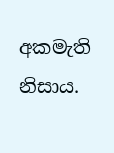අකමැති නිසාය.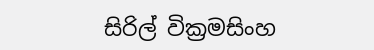සිරිල් වික්‍රමසිංහ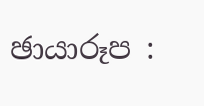ඡායාරූප :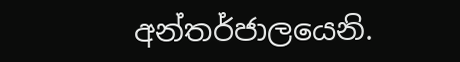අන්තර්ජාලයෙනි.